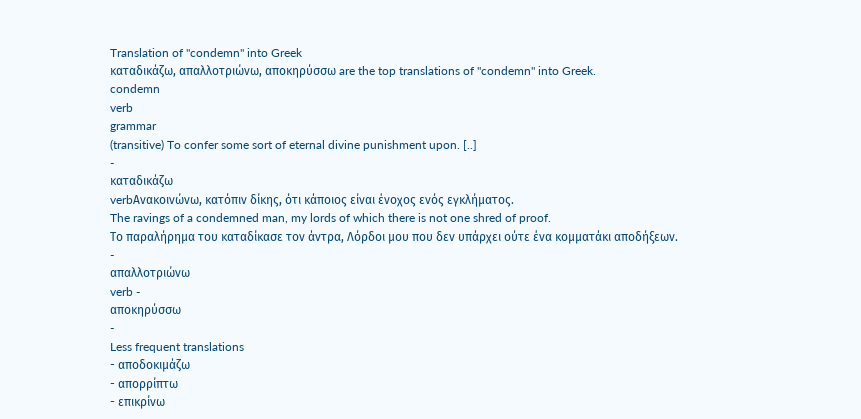Translation of "condemn" into Greek
καταδικάζω, απαλλοτριώνω, αποκηρύσσω are the top translations of "condemn" into Greek.
condemn
verb
grammar
(transitive) To confer some sort of eternal divine punishment upon. [..]
-
καταδικάζω
verbΑνακοινώνω, κατόπιν δίκης, ότι κάποιος είναι ένοχος ενός εγκλήματος.
The ravings of a condemned man, my lords of which there is not one shred of proof.
Tο παραλήρημα του καταδίκασε τον άντρα, Λόρδοι μου που δεν υπάρχει ούτε ένα κομματάκι αποδήξεων.
-
απαλλοτριώνω
verb -
αποκηρύσσω
-
Less frequent translations
- αποδοκιμάζω
- απορρίπτω
- επικρίνω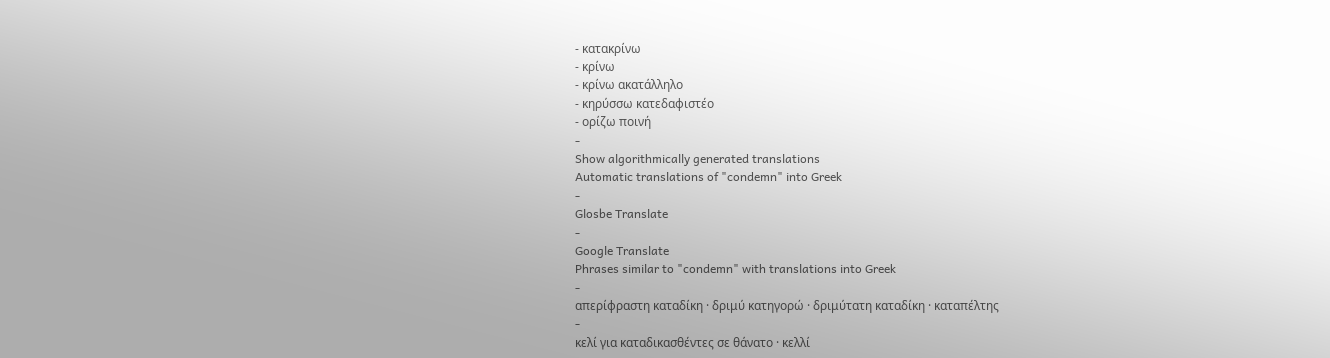- κατακρίνω
- κρίνω
- κρίνω ακατάλληλο
- κηρύσσω κατεδαφιστέο
- ορίζω ποινή
-
Show algorithmically generated translations
Automatic translations of "condemn" into Greek
-
Glosbe Translate
-
Google Translate
Phrases similar to "condemn" with translations into Greek
-
απερίφραστη καταδίκη · δριμύ κατηγορώ · δριμύτατη καταδίκη · καταπέλτης
-
κελί για καταδικασθέντες σε θάνατο · κελλί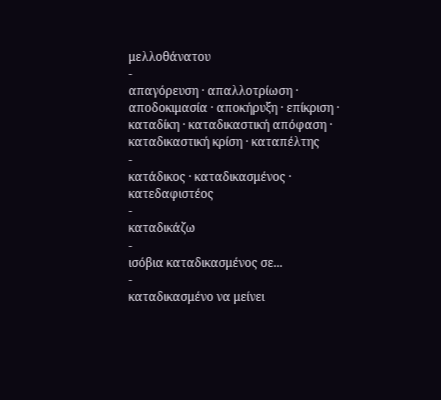μελλοθάνατου
-
απαγόρευση · απαλλοτρίωση · αποδοκιμασία · αποκήρυξη · επίκριση · καταδίκη · καταδικαστική απόφαση · καταδικαστική κρίση · καταπέλτης
-
κατάδικος · καταδικασμένος · κατεδαφιστέος
-
καταδικάζω
-
ισόβια καταδικασμένος σε...
-
καταδικασμένο να μείνει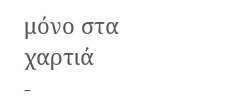μόνο στα χαρτιά
-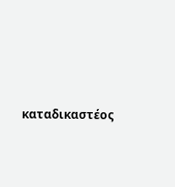καταδικαστέος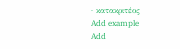· κατακριτέος
Add example
Add